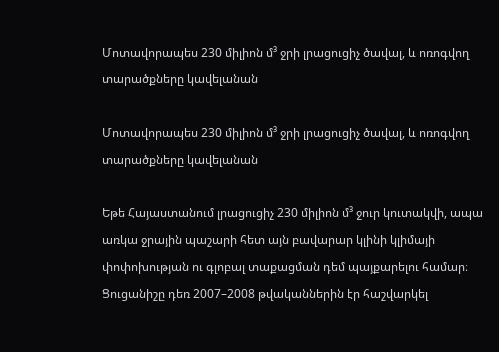Մոտավորապես 230 միլիոն մ³ ջրի լրացուցիչ ծավալ, և ոռոգվող տարածքները կավելանան

Մոտավորապես 230 միլիոն մ³ ջրի լրացուցիչ ծավալ, և ոռոգվող տարածքները կավելանան

Եթե Հայաստանում լրացուցիչ 230 միլիոն մ³ ջուր կուտակվի, ապա առկա ջրային պաշարի հետ այն բավարար կլինի կլիմայի փոփոխության ու գլոբալ տաքացման դեմ պայքարելու համար։ Ցուցանիշը դեռ 2007–2008 թվականներին էր հաշվարկել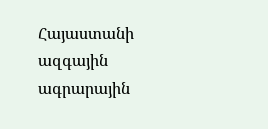Հայաստանի ազգային ագրարային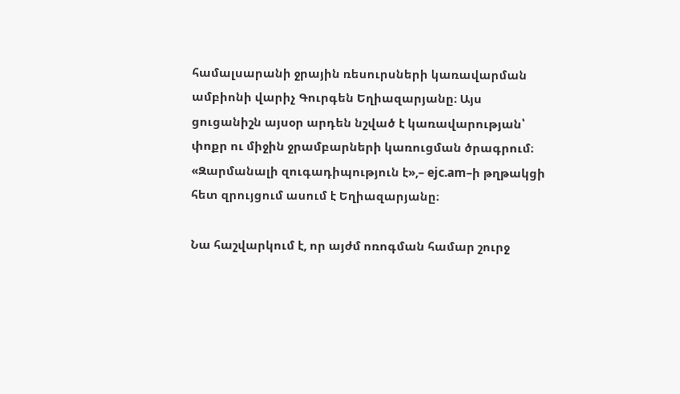համալսարանի ջրային ռեսուրսների կառավարման ամբիոնի վարիչ Գուրգեն Եղիազարյանը։ Այս ցուցանիշն այսօր արդեն նշված է կառավարության՝ փոքր ու միջին ջրամբարների կառուցման ծրագրում։ «Զարմանալի զուգադիպություն է»,– ejc.am–ի թղթակցի հետ զրույցում ասում է Եղիազարյանը։

Նա հաշվարկում է, որ այժմ ոռոգման համար շուրջ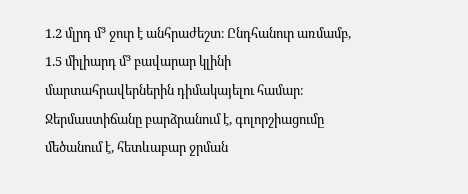1.2 մլրդ մ³ ջուր է անհրաժեշտ։ Ընդհանուր առմամբ, 1.5 միլիարդ մ³ բավարար կլինի մարտահրավերներին դիմակայելու համար։ Ջերմաստիճանը բարձրանում է, գոլորշիացումը մեծանում է, հետևաբար ջրման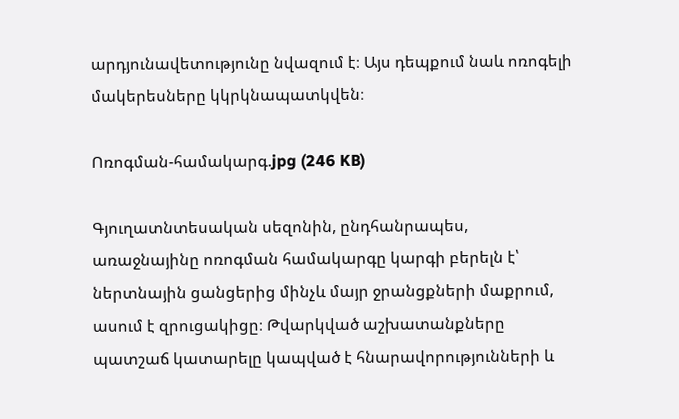արդյունավետությունը նվազում է։ Այս դեպքում նաև ոռոգելի մակերեսները կկրկնապատկվեն։

Ոռոգման-համակարգ.jpg (246 KB)

Գյուղատնտեսական սեզոնին, ընդհանրապես, առաջնայինը ոռոգման համակարգը կարգի բերելն է՝ ներտնային ցանցերից մինչև մայր ջրանցքների մաքրում, ասում է զրուցակիցը։ Թվարկված աշխատանքները պատշաճ կատարելը կապված է հնարավորությունների և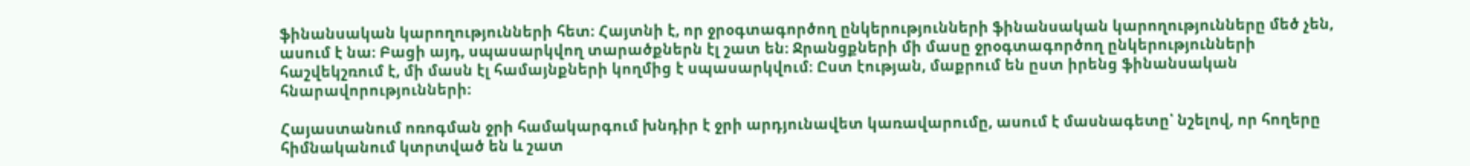ֆինանսական կարողությունների հետ։ Հայտնի է, որ ջրօգտագործող ընկերությունների ֆինանսական կարողությունները մեծ չեն, ասում է նա։ Բացի այդ, սպասարկվող տարածքներն էլ շատ են։ Ջրանցքների մի մասը ջրօգտագործող ընկերությունների հաշվեկշռում է, մի մասն էլ համայնքների կողմից է սպասարկվում։ Ըստ էության, մաքրում են ըստ իրենց ֆինանսական հնարավորությունների։

Հայաստանում ոռոգման ջրի համակարգում խնդիր է ջրի արդյունավետ կառավարումը, ասում է մասնագետը՝ նշելով, որ հողերը հիմնականում կտրտված են և շատ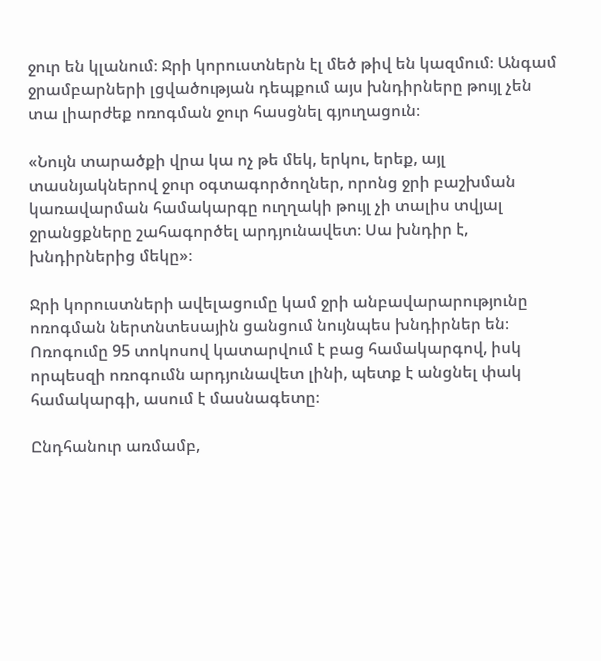ջուր են կլանում։ Ջրի կորուստներն էլ մեծ թիվ են կազմում։ Անգամ ջրամբարների լցվածության դեպքում այս խնդիրները թույլ չեն տա լիարժեք ոռոգման ջուր հասցնել գյուղացուն։

«Նույն տարածքի վրա կա ոչ թե մեկ, երկու, երեք, այլ տասնյակներով ջուր օգտագործողներ, որոնց ջրի բաշխման կառավարման համակարգը ուղղակի թույլ չի տալիս տվյալ ջրանցքները շահագործել արդյունավետ։ Սա խնդիր է, խնդիրներից մեկը»։

Ջրի կորուստների ավելացումը կամ ջրի անբավարարությունը ոռոգման ներտնտեսային ցանցում նույնպես խնդիրներ են։ Ոռոգումը 95 տոկոսով կատարվում է բաց համակարգով, իսկ որպեսզի ոռոգումն արդյունավետ լինի, պետք է անցնել փակ համակարգի, ասում է մասնագետը։

Ընդհանուր առմամբ,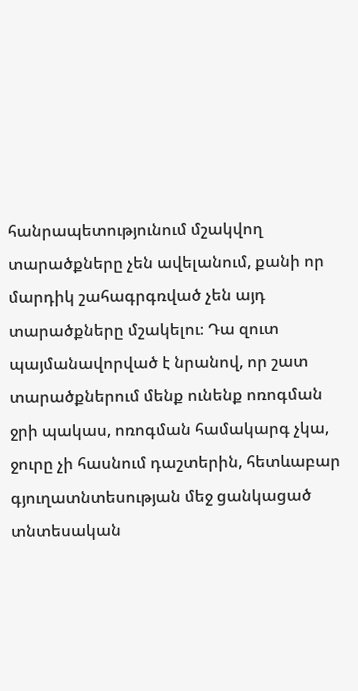հանրապետությունում մշակվող տարածքները չեն ավելանում, քանի որ մարդիկ շահագրգռված չեն այդ տարածքները մշակելու։ Դա զուտ պայմանավորված է նրանով, որ շատ տարածքներում մենք ունենք ոռոգման ջրի պակաս, ոռոգման համակարգ չկա, ջուրը չի հասնում դաշտերին, հետևաբար գյուղատնտեսության մեջ ցանկացած տնտեսական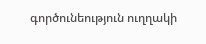գործունեություն ուղղակի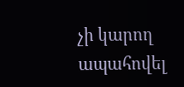չի կարող ապահովել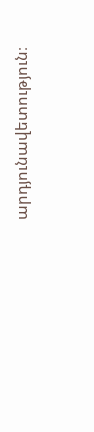արդյունավետություն։